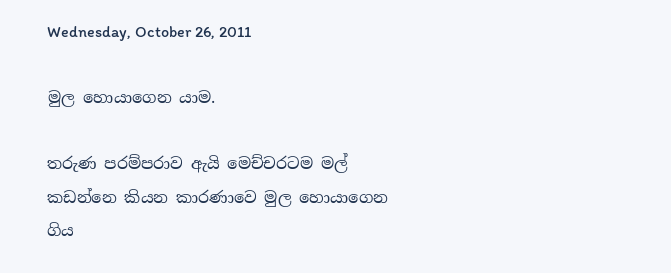Wednesday, October 26, 2011

මුල හොයාගෙන යාම‍.

තරුණ පරම්පරාව ඇයි මෙච්චරටම මල් කඩන්නෙ කියන කාරණාවෙ මුල හොයාගෙන ගිය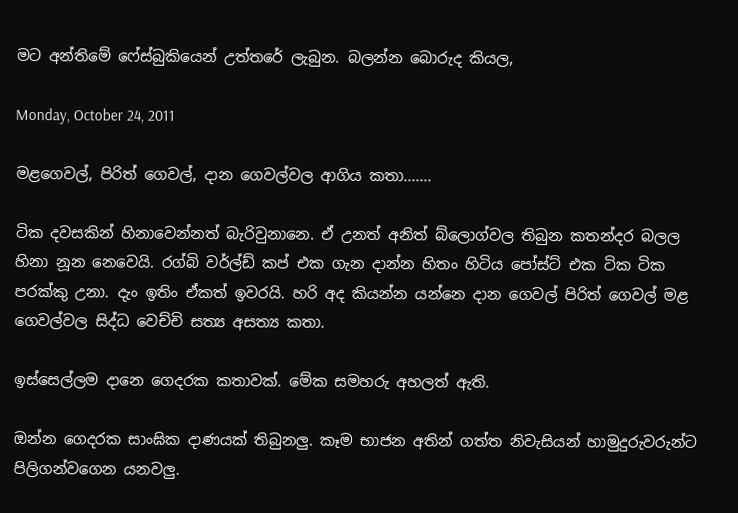මට අන්තිමේ ෆේස්බුකියෙන් උත්තරේ ලැබුන. බලන්න බොරුද කියල,

Monday, October 24, 2011

මළගෙවල්, පිරිත් ගෙවල්, දාන ගෙවල්වල ආගිය කතා.......

ටික දවසකින් හිනාවෙන්නත් බැරිවුනානෙ. ඒ උනත් අනිත් බ්ලොග්වල තිබුන කතන්දර බලල හිනා නූන නෙවෙයි. රග්බි වර්ල්ඩ් කප් එක ගැන දාන්න හිතං හිටිය පෝස්ට් එක ටික ටික පරක්කු උනා. දැං ඉතිං ඒකත් ඉවරයි. හරි අද කියන්න යන්නෙ දාන ගෙවල් පිරිත් ගෙවල් මළ ගෙවල්වල සිද්ධ වෙච්චි සත්‍ය අසත්‍ය කතා.

ඉස්සෙල්ලම දානෙ ගෙදරක කතාවක්. මේක සමහරු අහලත් ඇති.

ඔන්න ගෙදරක සාංඝික දාණයක් තිබුනලු. කෑම භාජන අතින් ගත්ත නිවැසියන් හාමුදුරුවරුන්ට පිලිගන්වගෙන යනවලු.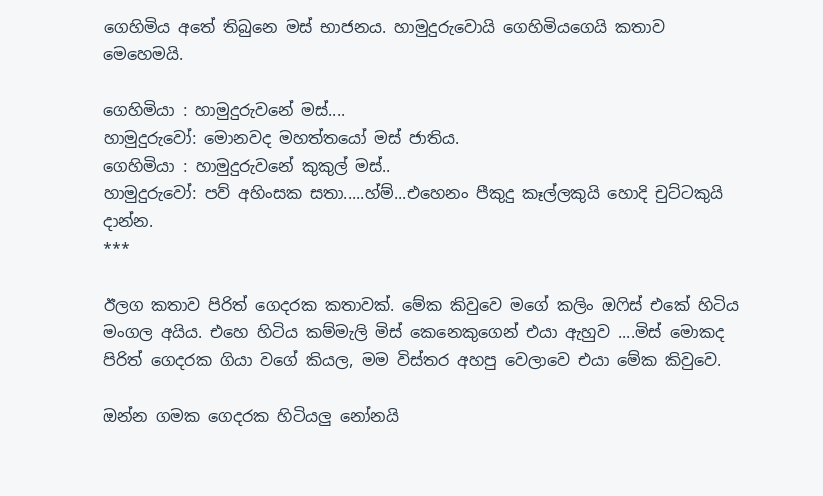ගෙහිමිය අතේ තිබුනෙ මස් භාජනය. හාමුදුරුවොයි ගෙහිමියගෙයි කතාව මෙහෙමයි.

ගෙහිමියා : හාමුදුරුවනේ මස්....
හාමුදුරුවෝ: මොනවද මහත්තයෝ මස් ජාතිය.
ගෙහිමියා : හාමුදුරුවනේ කුකුල් මස්..
හාමුදුරුවෝ: පව් අහිංසක සතා.....හ්ම්...එහෙනං පීකුදු කෑල්ලකුයි හොදි චුට්ටකුයි දාන්න.
***

ඊලග කතාව පිරිත් ගෙදරක කතාවක්. මේක කිවුවෙ මගේ කලිං ඔෆිස් එකේ හිටිය මංගල අයිය. එහෙ හිටිය කම්මැලි මිස් කෙනෙකුගෙන් එයා ඇහුව ....මිස් මොකද පිරිත් ගෙදරක ගියා වගේ කියල, මම විස්තර අහපු වෙලාවෙ එයා මේක කිවුවෙ.

ඔන්න ගමක ගෙදරක හිටියලු නෝනයි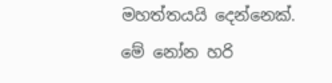මහත්තයයි දෙන්නෙක්. මේ නෝන හරි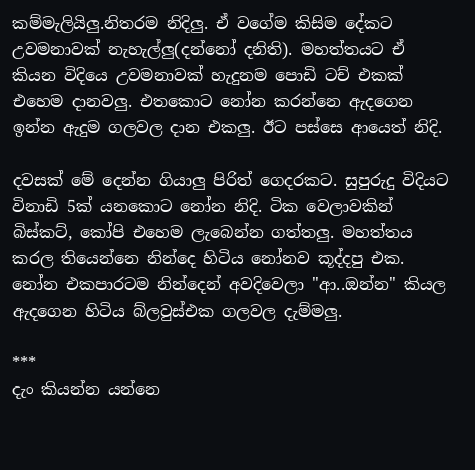කම්මැලියිලු.නිතරම නිදිලු. ඒ වගේම කිසිම දේකට උවමනාවක් නැහැල්ලු(දන්නෝ දනිති). මහත්තයට ඒ කියන විදියෙ උවමනාවක් හැදුනම පොඩි ටච් එකක් එහෙම දානවලු. එතකොට නෝන කරන්නෙ ඇදගෙන ඉන්න ඇදුම ගලවල දාන එකලු. ඊට පස්සෙ ආයෙත් නිදි.

දවසක් මේ දෙන්න ගියාලු පිරිත් ගෙදරකට. සුපුරුදු විදියට විනාඩි 5ක් යනකොට නෝන නිදි. ටික වෙලාවකින් බිස්කට්, කෝපි එහෙම ලැබෙන්න ගත්තලු. මහත්තය කරල තියෙන්නෙ නින්දෙ හිටිය නෝනව කූද්දපු එක. නෝන එකපාරටම නින්දෙන් අවදිවෙලා "ආ..ඔන්න" කියල ඇදගෙන හිටිය බ්ලවුස්එක ගලවල දැම්මලු.

***
දැං කියන්න යන්නෙ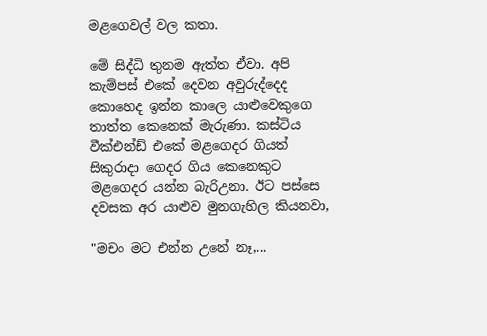මළගෙවල් වල කතා.

මේ සිද්ධි තුනම ඇත්ත ඒවා. අපි කැම්පස් එකේ දෙවන අවුරුද්දෙද කොහෙද ඉන්න කාලෙ යාළුවෙකුගෙ තාත්ත කෙනෙක් මැරුණා. කස්ටිය වීක්එන්ඩ් එකේ මළගෙදර ගියත් සිකුරාදා ගෙදර ගිය කෙනෙකුට මළගෙදර යන්න බැරිඋනා. ඊට පස්සෙ දවසක අර යාළුව මුනගැහිල කියනවා,

"මචං මට එන්න උනේ නෑ,...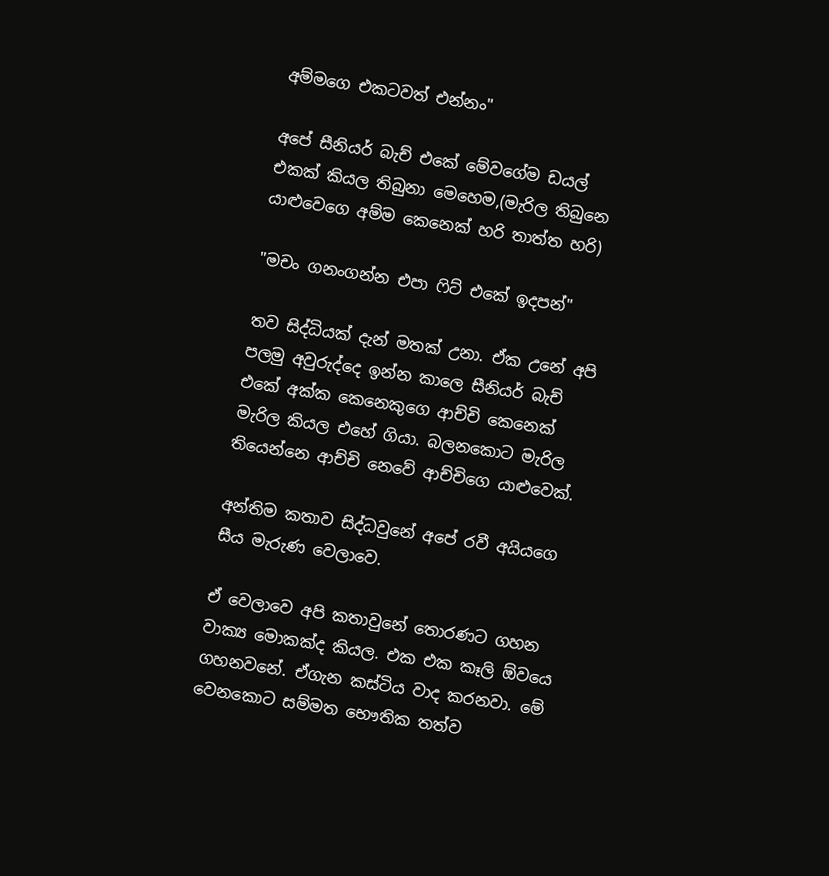අම්මගෙ එකටවත් එන්නං"

අපේ සීනියර් බැච් එකේ මේවගේම ඩයල් එකක් කියල තිබුනා මෙහෙම,(මැරිල තිබුනෙ යාළුවෙගෙ අම්ම කෙනෙක් හරි තාත්ත හරි)

"මචං ගනංගන්න එපා ෆිට් එකේ ඉදපන්"

තව සිද්ධියක් දැන් මතක් උනා. ඒක උනේ අපි පලමු අවුරුද්දෙ ඉන්න කාලෙ සීනියර් බැච් එකේ අක්ක කෙනෙකුගෙ ආච්චි කෙනෙක් මැරිල කියල එහේ ගියා. බලනකොට මැරිල තියෙන්නෙ ආච්චි නෙවේ ආච්චිගෙ යාළුවෙක්.

අන්තිම කතාව සිද්ධවුනේ අපේ රවී අයියගෙ සීය මැරුණ වෙලාවෙ.

ඒ වෙලාවෙ අපි කතා‍වුනේ තොරණට ගහන වාක්‍ය මොකක්ද කියල. එක එක කෑලි ඕවයෙ ගහනවනේ. ඒගැන කස්ටිය වාද කරනවා. මේ වෙනකොට සම්මත භෞතික තත්ව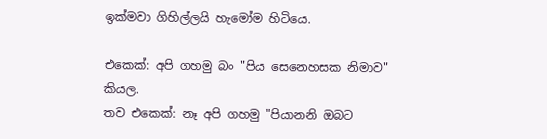ඉක්මවා ගිහිල්ලයි හැමෝම හිටියෙ.

එකෙක්: අපි ගහමු බං "පිය සෙනෙහසක නිමාව" කියල.
තව එකෙක්: නෑ අපි ගහමු "පියානනි ඔබට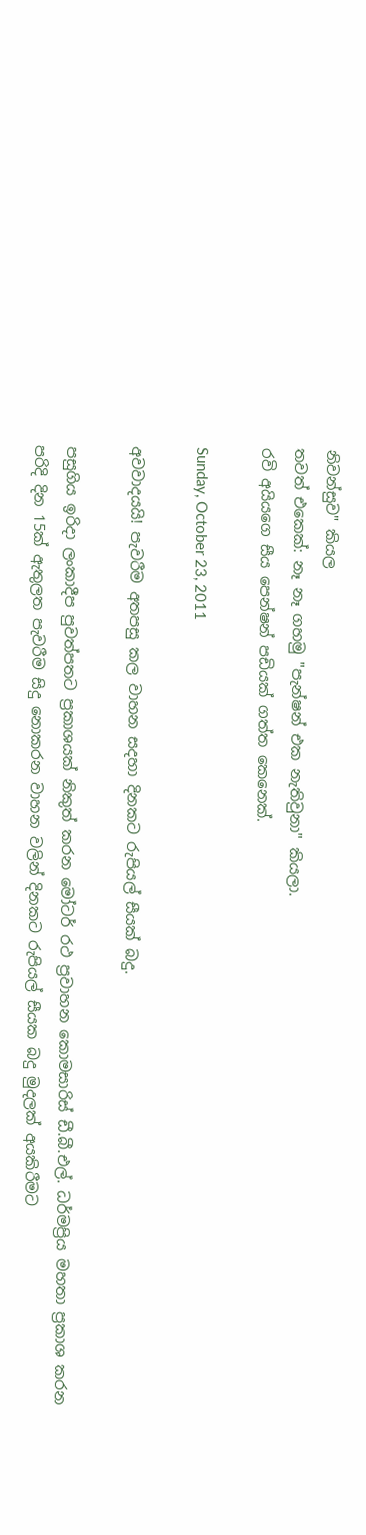නිවන්සුව" කියල
තවත් එකෙක්: නෑ නෑ ගහමු "පැන්ෂන් එක නැතිවුනා" කියලා.
රවි අයියගෙ සීය පෙන්ෂන් පඩියක් ගත්ත කෙනෙක්.

Sunday, October 23, 2011

අවවාදයයි! පැවරීම අතපසු කල වාහන සදහා දිනකට රුපියල් සීයක් බදු.

පසුගිය ඉරිදා ලංකාදීප පුවත්පතට ප්‍රකාශයක් නිකුත් කරන මෝටර් රථ ප්‍රවාහන කොමසාරිස් ඩී.බී.එල්. ධර්මප්‍රිය මහතා ප්‍රකාශ කරන පරිදි දින 15ක් ඇතුලත පැවරීම ‍සිදු නොකරන වාහන වලින් දිනකට රුපියල් සීයක බදු මුදලක් අයකිරීමට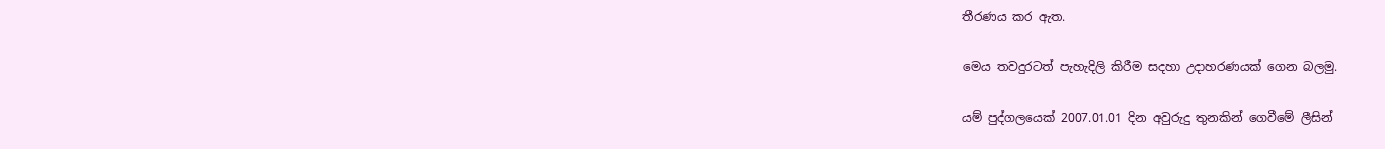තීරණය කර ඇත.

මෙය තවදුරටත් පැහැදිලි කිරීම සදහා උදාහරණයක් ගෙන බලමු.

යම් පුද්ගලයෙක් 2007.01.01 දින අවුරුදු තුනකින් ගෙවීමේ ලීසින්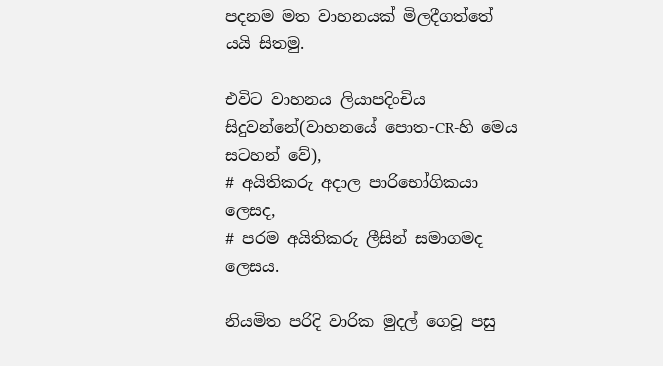පදනම මත වාහනයක් මිලදීගත්තේ යයි සිතමු.

එවිට වාහනය ලියාපදිංචිය සිදුවන්නේ(වාහනයේ පොත-CR-හි මෙය සටහන් වේ),
# අයිතිකරු අදාල පාරිභෝගිකයා ලෙසද,
# පරම අයිතිකරු ලීසින් සමාගමද ලෙසය.

නියමිත පරිදි වාරික මුදල් ගෙවූ පසු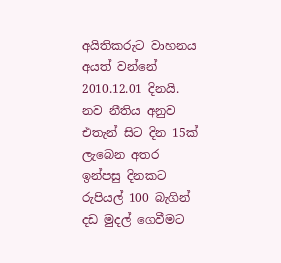අයිතිකරුට වාහනය අයත් වන්නේ 2010.12.01 දිනයි. නව නීතිය අනුව එතැන් සිට දින 15ක් ලැබෙන අතර ඉන්පසු දිනකට රුපියල් 100 බැගින් දඩ මුදල් ගෙවීමට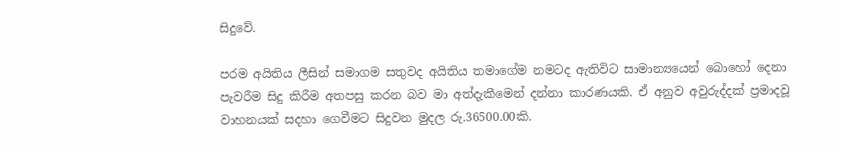සිදුවේ.

පරම අයිතිය ලීසින් සමාගම සතුවද අයිතිය තමාගේම නමටද ඇතිවිට සාමාන්‍යයෙන් බොහෝ දෙනා පැවරීම සිදු කිරීම අතපසු කරන බව මා අත්දැකීමෙන් දන්නා කාරණයකි. ඒ අනුව අවුරුද්දක් ප්‍රමාදවූ වාහනයක් සදහා ගෙවීමට සිදුවන මුදල රු.36500.00කි.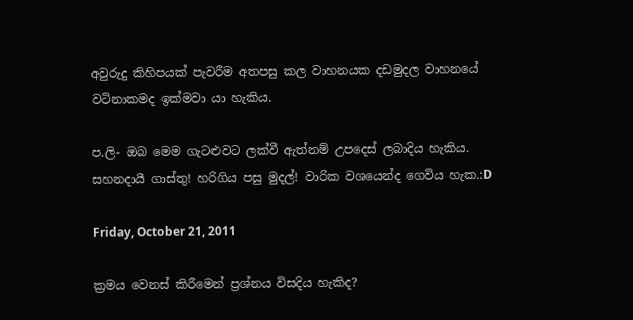අවුරුදු කිහිපයක් පැවරීම අතපසු කල වාහනයක දඩමුදල වාහනයේ වටිනාකමද ඉක්මවා යා හැකිය.

ප.ලි- ඔබ මෙම ගැටළුවට ලක්වී ඇත්නම් උපදෙස් ලබාදිය හැකිය. සහනදායී ගාස්තු! හරිගිය පසු මුදල්! වාරික වශයෙන්ද ගෙවිය හැක.:D

Friday, October 21, 2011

ක්‍රමය වෙනස් කිරීමෙන් ප්‍රශ්නය විසදිය හැකිද?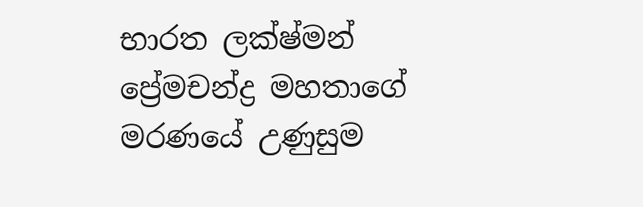භාරත ලක්ෂ්මන් ප්‍රේමචන්ද්‍ර මහතාගේ මරණයේ උණුසුම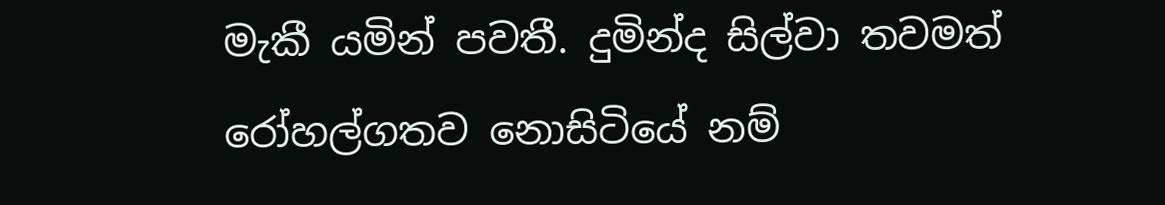මැකී යමින් පවතී. දුමින්ද සිල්වා තවමත් රෝහල්ගතව නොසිටියේ නම්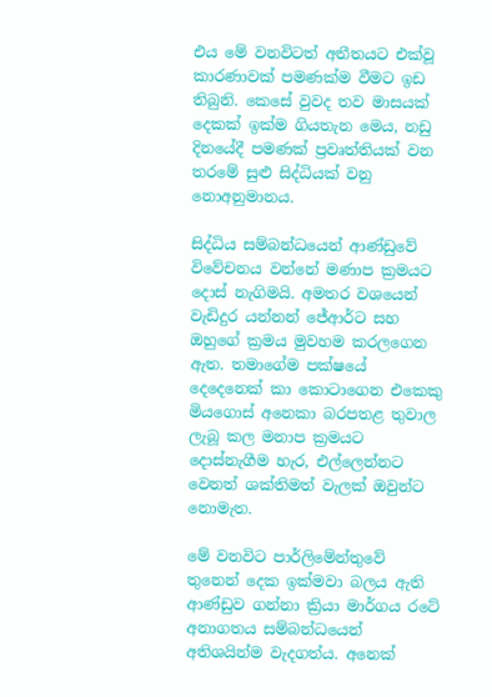එය මේ වනවිටත් අතීතයට එක්වූ කාරණාවක් පමණක්ම වීමට ඉඩ තිබුනි. කෙසේ වුවද තව මාසයක් දෙකක් ඉක්ම ගියතැන මෙය, නඩු දිනයේදී පමණක් ප්‍රවෘත්තියක් වන තරමේ සුළු සිද්ධියක් වනු නොඅනුමානය.

සිද්ධිය සම්බන්ධයෙන් ආණ්ඩුවේ විවේචනය වන්නේ මණාප ක්‍රමයට දොස් නැගිමයි. අමතර වශයෙන් වැඩිදුර යන්නන් ජේආර්ට සහ ඔහුගේ ක්‍රමය මුවහම කරලගෙන ඇත. තමාගේම පක්ෂයේ දෙදෙනෙක් ‍කා කොටාගෙන එකෙකු මියගොස් අනෙකා බරපතළ තුවාල ලැබූ කල මනාප ක්‍රමයට දොස්නැගීම හැර, එල්ලෙන්නට වෙනත් ශක්තිමත් වැලක් ඔවුන්ට නොමැත.

මේ වනවිට පාර්ලිමේන්තුවේ තුනෙන් දෙක ඉක්මවා බලය ඇති ආණ්ඩුව ගන්නා ක්‍රියා මාර්ගය රටේ අනාගතය සම්බන්ධයෙන් අතිශයින්ම වැදගත්ය. අනෙක්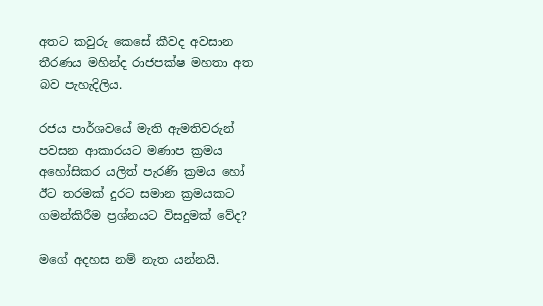අතට කවුරු කෙසේ කීවද අවසාන තීරණය මහින්ද රාජපක්ෂ මහතා අත බව පැහැදිලිය.

රජය පාර්ශවයේ මැති ඇමතිවරුන් පවසන ආකාරයට මණාප ක්‍රමය අහෝසිකර යලිත් පැරණි ක්‍රමය හෝ ඊට තරමක් දුරට සමාන ක්‍රමයකට ගමන්කිරීම ප්‍රශ්නයට විසදුමක් වේද?

මගේ අදහස නම් නැත යන්නයි.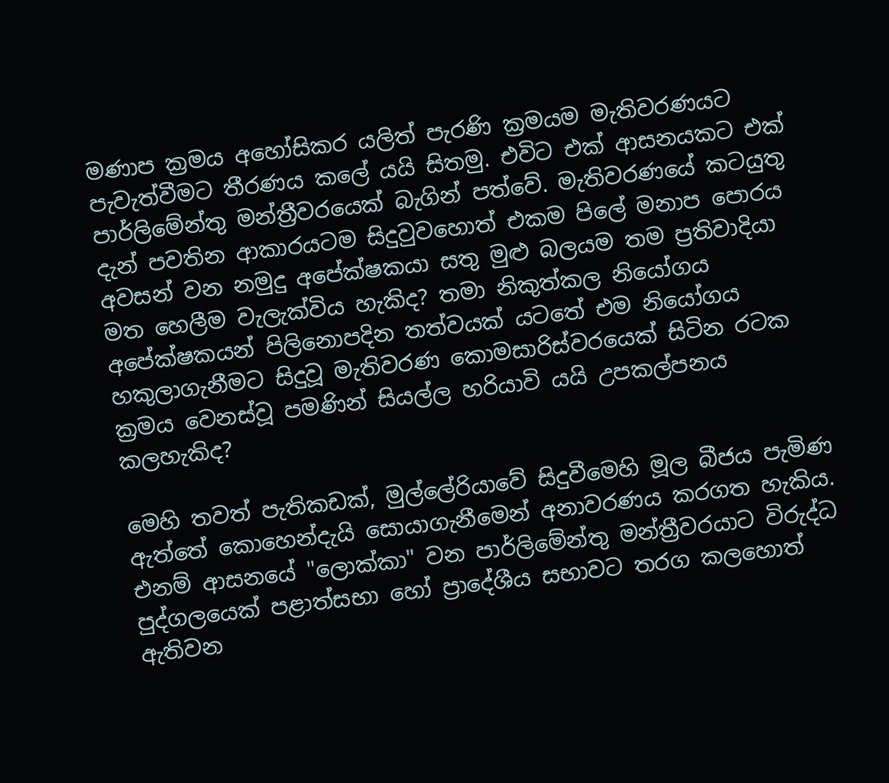මණාප ක්‍රමය අහෝසිකර යලිත් පැරණි ක්‍රමයම මැතිවරණයට පැවැත්වීමට තීරණය කලේ යයි සිතමු. එවිට එක් ආසනයකට එක් පාර්ලිමේන්තු මන්ත්‍රීවරයෙක් බැගින් පත්වේ. මැතිවරණයේ කටයුතු දැන් පවතින ආකාරයටම සිදුවුවහොත් එකම පිලේ මනාප පොරය අවසන් වන නමුදු අපේක්ෂකයා සතු මුළු බලයම තම ප්‍රතිවාදියා මත හෙලීම වැලැක්විය හැකිද? තමා නිකුත්කල නියෝගය අපේක්ෂකයන් පිලිනොපදින තත්වයක් යටතේ එම නියෝගය හකුලාගැනීමට සිදුවූ මැතිවරණ කොමසාරිස්වරයෙක් සිටින රටක ක්‍රමය වෙනස්වූ පමණින් සියල්ල හරියාවි යයි උපකල්පනය කලහැකිද?

මෙහි තවත් පැතිකඩක්, මුල්ලේරියාවේ සිදුවීමෙහි මූල බීජය පැමිණ ඇත්තේ කොහෙන්දැයි සොයාගැනීමෙන් අනාවරණය කරගත හැකිය. එනම් ආසනයේ "ලොක්කා" වන පාර්ලිමේන්තු මන්ත්‍රීවරයාට විරුද්ධ පුද්ගලයෙක් පළාත්සභා හෝ ප්‍රාදේශීය සභාවට තරග කලහොත් ඇතිවන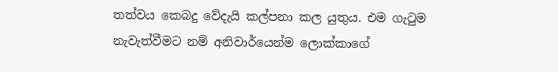තත්වය කෙබදු වේදැයි කල්පනා කල යුතුය. එම ගැටුම නැවැත්වීමට නම් අනිවාර්යෙන්ම ලොක්කාගේ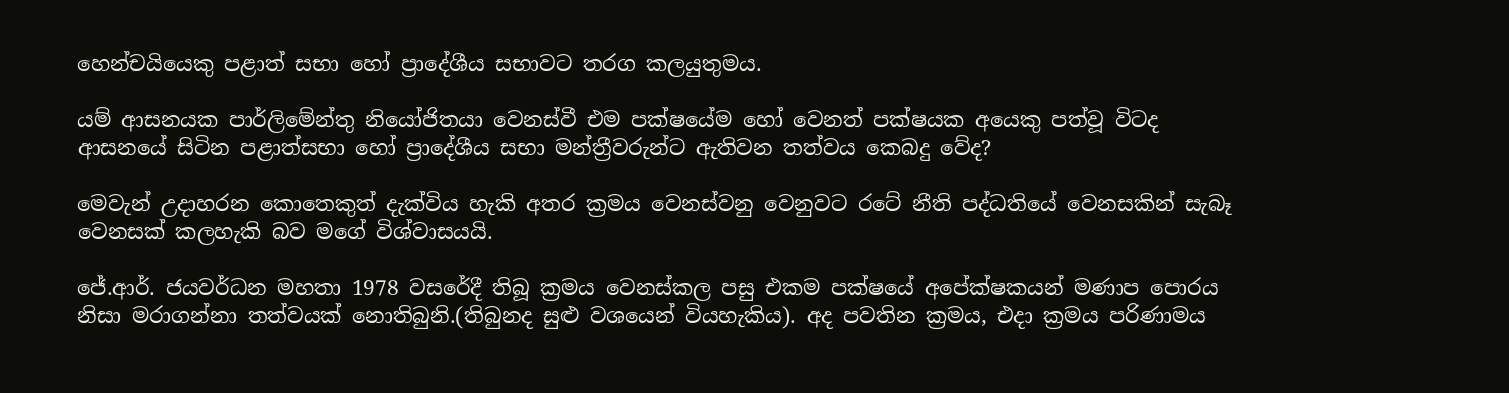හෙන්චයියෙකු පළාත් සභා හෝ ප්‍රාදේශීය සභාවට තරග කලයුතුමය.

යම් ආසනයක පාර්ලිමේන්තු නියෝජිතයා වෙනස්වී එම පක්ෂයේම හෝ වෙනත් පක්ෂයක අයෙකු පත්වූ විටද ආසනයේ සිටින පළාත්සභා හෝ ප්‍රාදේශීය සභා මන්ත්‍රීවරුන්ට ඇතිවන තත්වය කෙබදු වේද?

මෙවැන් උදාහරන කොතෙකුත් දැක්විය හැකි අතර ක්‍රමය වෙනස්වනු වෙනුවට රටේ නීති පද්ධතියේ වෙනසකින් සැබෑ වෙනසක් කලහැකි බව මගේ විශ්වාසයයි.

ජේ.ආර්. ජයවර්ධන මහතා 1978 වසරේදී තිබූ ක්‍රමය වෙනස්කල පසු එකම පක්ෂයේ අපේක්ෂකයන් මණාප පොරය නිසා මරාගන්නා තත්වයක් නොතිබුනි.(තිබුනද සුළු වශයෙන් වියහැකිය). අද පවතින ක්‍රමය, එදා ක්‍රමය පරිණාමය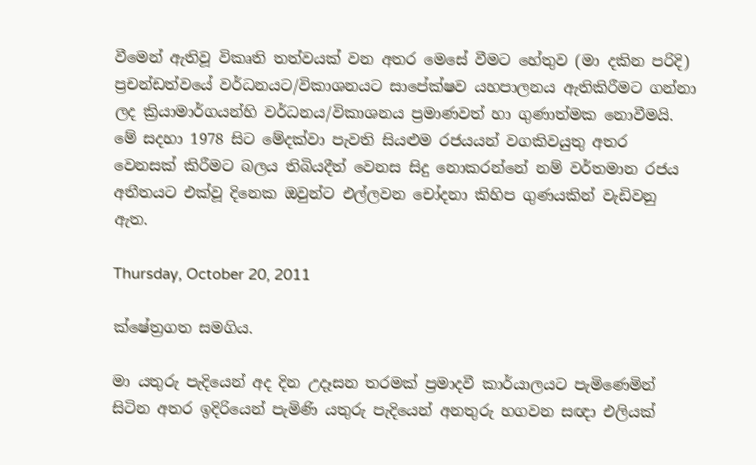වීමෙන් ඇතිවූ විකෘති තත්වයක් වන අතර මෙසේ වීමට හේතුව (මා දකින පරිදි) ප්‍රචන්ඩත්වයේ වර්ධනයට/විකාශනයට සාපේක්ෂව යහපාලනය ඇතිකිරීමට ගන්නා ලද ක්‍රියාමාර්ගයන්හි වර්ධනය/විකාශනය ප්‍රමාණවත් හා ගුණාත්මක නොවීමයි. මේ සදහා 1978 සිට මේදක්වා පැවති සියළුම රජයයන් වගකිවයුතු අතර වෙනසක් කිරීමට බලය තිබියදීත් වෙනස සිදු නොකරන්නේ නම් වර්තමාන රජය අතීතයට එක්වූ දිනෙක ඔවුන්ට එල්ලවන චෝදනා කිහිප ගුණයකින් වැඩිවනු ඇත.

Thursday, October 20, 2011

ක්ෂේත්‍රගත සමගිය.

මා යතුරු පැදියෙන් අද දින උදෑසන තරමක් ප්‍රමාදවී කාර්යාලයට පැමිණෙමින් සිටින අතර ඉදිරියෙන් පැමිණි යතුරු පැදියෙන් අනතුරු හගවන සඥා එලියක්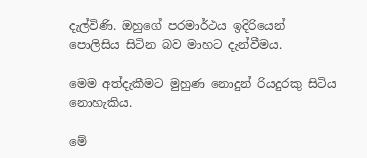දැල්විණි. ඔහුගේ පරමාර්ථය ඉදිරියෙන් පොලිසිය සිටින බව මාහට දැන්වීමය.

මෙම අත්දැකීමට මුහුණ නොදුන් රියදුරකු සිටිය නොහැකිය.

මේ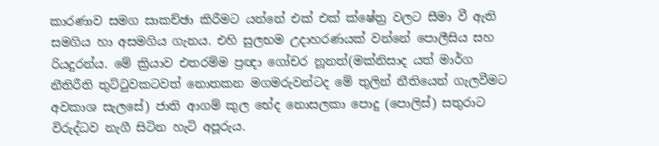කාරණාව සමග සාකච්ඡා කිරීමට යන්නේ එක් එක් ක්ෂේත්‍ර වලට සීමා වී ඇති සමගිය හා අසමගිය ගැනය. එහි සුලභම උදාහරණයක් වන්නේ පොලීසිය සහ රියදුරන්ය. මේ ක්‍රියාව එතරම්ම ප්‍රඥා ගෝචර නූනත්(මක්නිසාද යත් මාර්ග නීතිරීති තුට්ටුවකටවත් නොතකන මගමරුවන්ටද මේ තුලින් නීතියෙන් ගැලවීමට අවකාශ සැලසේ) ජාති ආගම් කුල භේද නොසලකා පොදු (පොලිස්) සතුරාට විරුද්ධව නැගී සිටින හැටි අපූරුය.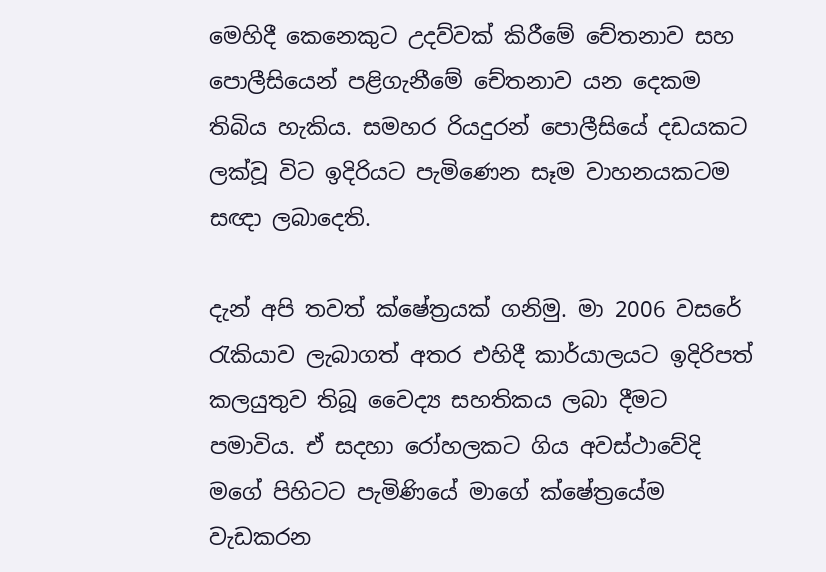මෙහිදී කෙනෙකුට උදව්වක් කිරීමේ චේතනාව සහ පොලීසියෙන් පළිගැනීමේ චේතනාව යන දෙකම තිබිය හැකිය. සමහර රියදුරන් පොලීසියේ දඩයකට ලක්වූ විට ඉදිරියට පැමිණෙන සෑම වාහනයකටම සඥා ලබාදෙති.

දැන් අපි තවත් ක්ෂේත්‍රයක් ගනිමු. මා 2006 වසරේ රැකියාව ලැබාගත් අතර එහිදී කාර්යාලයට ඉදිරිපත් කලයුතුව තිබූ වෛද්‍ය සහතිකය ලබා දීමට පමාවිය. ඒ සදහා රෝහලකට ගිය අවස්ථාවේදි මගේ පිහිටට පැමිණියේ මාගේ ක්ෂේත්‍රයේම වැඩකරන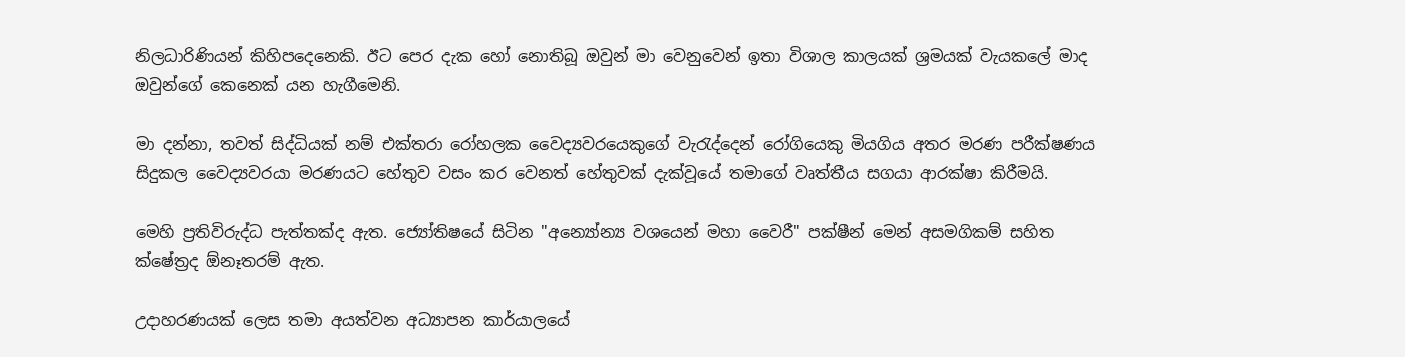නිලධාරිණියන් කිහිපදෙනෙකි. ඊට පෙර දැක හෝ නොතිබූ ඔවුන් මා වෙනුවෙන් ඉතා විශාල කාලයක් ශ්‍රමයක් වැයකලේ මාද ඔවුන්ගේ කෙනෙක් යන හැගීමෙනි.

මා දන්නා, තවත් සිද්ධියක් නම් එක්තරා රෝහලක වෛද්‍යවරයෙකුගේ වැරැද්දෙන් රෝගියෙකු මියගිය අතර මරණ පරීක්ෂණය සිදුකල වෛද්‍යවරයා මරණයට හේතුව වසං කර වෙනත් හේතුවක් දැක්වූයේ තමාගේ වෘත්තීය සගයා ආරක්ෂා කිරීමයි.

මෙහි ප්‍රතිවිරුද්ධ පැත්තක්ද ඇත. ජ්‍යෝතිෂයේ සිටින "අන්‍යෝන්‍ය වශයෙන් මහා වෛරී" පක්ෂීන් මෙන් අසමගිකම් සහිත ක්ෂේත්‍රද ඕනෑතරම් ඇත.

උදාහරණයක් ලෙස තමා අයත්වන අධ්‍යාපන කාර්යාලයේ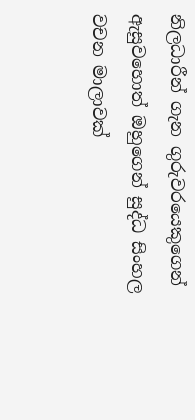නිලධාරීන් ගැන ගුරුවරයෙකුගෙන් ඇසුවහොත් ඔහුගෙන් සුද්ධ සිංහල වචන මාලාවක්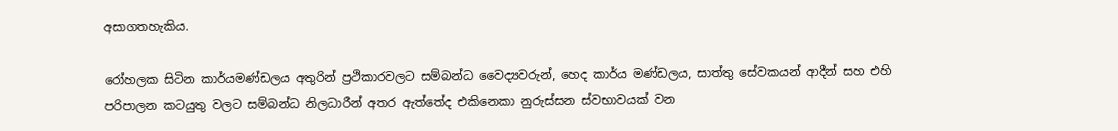අසාගතහැකිය.

රෝහලක සිටින කාර්යමණ්ඩලය අතුරින් ‍ප්‍රථිකාරවලට සම්බන්ධ වෛද්‍යවරුන්, හෙද කාර්ය මණ්ඩලය, සාත්තු සේවකයන් ආදීන් සහ එහි පරිපාලන කටයුතු වලට සම්බන්ධ නිලධාරීන් අතර ඇත්තේද එකිනෙකා නුරුස්සන ස්වභාවයක් වන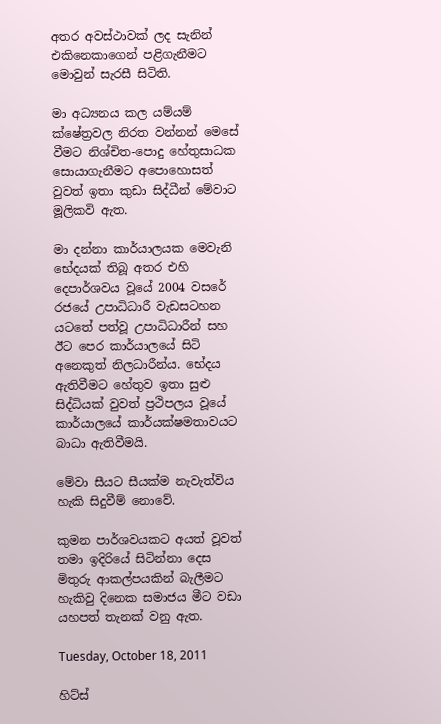අතර අවස්ථාවක් ලද සැනින් එකිනෙකාගෙන් පළිගැනීමට මොවුන් සැරසී සිටිති.

මා අධ්‍යනය කල යම්යම් ක්ෂේත්‍රවල නිරත වන්නන් මෙසේ වීමට නිශ්චිත-පොදු හේතුසාධක සොයාගැනීමට අපොහොසත් වුවත් ඉතා කුඩා සිද්ධීන් මේවාට මූලිකවි ඇත.

මා දන්නා කාර්යාලයක මෙවැනි භේදයක් තිබූ අතර එහි දෙපාර්ශවය වූයේ 2004 වසරේ රජයේ උපාධිධාරී වැඩසටහන යටතේ පත්වූ උපාධිධාරීන් සහ ඊට පෙර කාර්යාලයේ සිටි අනෙකුත් නිලධාරීන්ය. භේදය ඇතිවීමට හේතුව ඉතා සුළු සිද්ධියක් වුවත් ප්‍රථිපලය වූයේ කාර්යාලයේ කාර්යක්ෂමතාවයට බාධා ඇතිවීමයි.

මේවා සීයට සීයක්ම නැවැත්විය හැකි සිදුවීම් නොවේ.

කුමන පාර්ශවයකට අයත් වූවත් තමා ඉදිරියේ සිටින්නා දෙස මිතුරු ආකල්පයකින් බැලීමට හැකිවු දිනෙක සමාජය මීට වඩා යහපත් තැනක් වනු ඇත.

Tuesday, October 18, 2011

හිට්ස්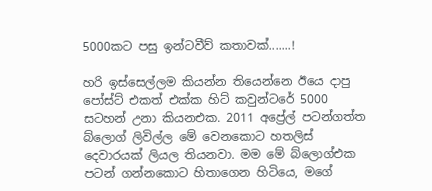5000කට පසු ඉන්ටවීව් කතාවක්.......!

හරි ඉස්සෙල්ලම කියන්න තියෙන්නෙ ඊයෙ දාපු පෝස්ට් එකත් එක්ක හිට් කවුන්ටරේ 5000 සටහන් උනා කියනඑක. 2011 අප්‍රේල් පටන්ගත්ත බ්ලොග් ලිවිල්ල මේ වෙනකොට හතලිස් දෙවාරයක් ලියල තියනවා. මම මේ බ්ලොග්එක පටන් ගන්නකොට හිතාගෙන හිටියෙ, මගේ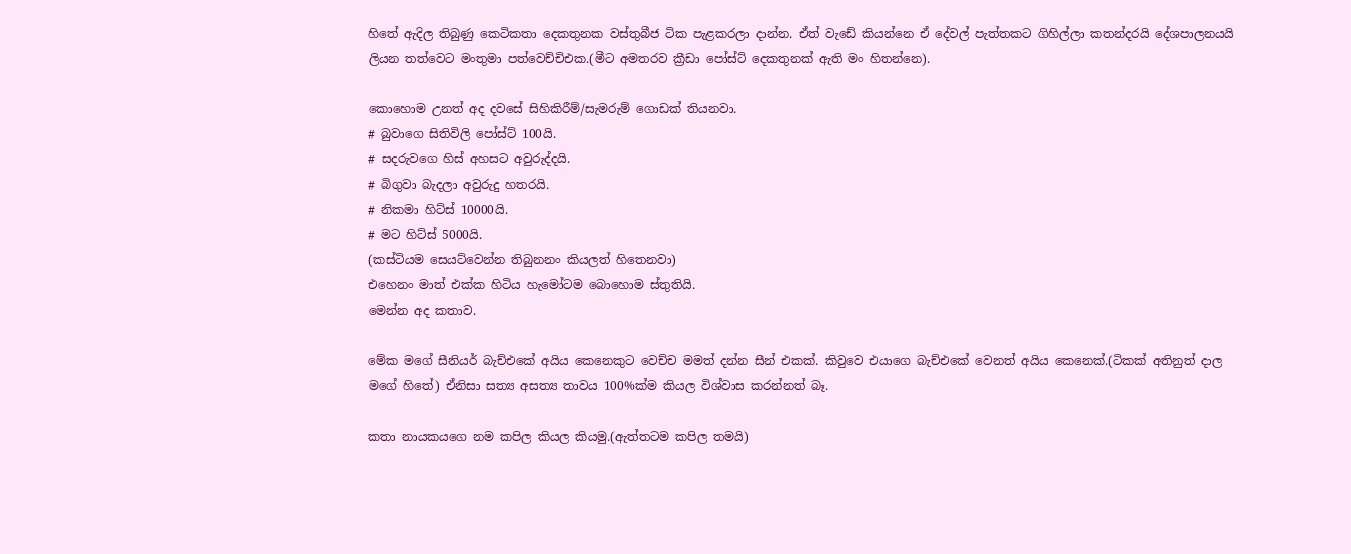හිතේ ඇදිල තිබුණු කෙටිකතා දෙකතුනක වස්තුබීජ ටික පැළකරලා දාන්න. ඒත් වැඩේ කියන්නෙ ඒ දේවල් පැත්තකට ගිහිල්ලා කතන්දරයි දේශපාලනයයි ලියන තත්වෙට මංතුමා පත්වෙච්චිඑක.(මීට අමතරව ක්‍රීඩා පෝස්ට් දෙකතුනක් ඇති මං හිතන්නෙ).

කොහොම උනත් අද දවසේ සිහිකිරීම්/සැමරුම් ගොඩක් තියනවා.
# බුවාගෙ සිතිවිලි පෝස්ට් 100යි.
# සදරුවගෙ හිස් අහසට අවුරුද්දයි.
# බිගුවා බැදලා අවුරුදු හතරයි.
# නිකමා හිට්ස් 10000යි.
# මට හිට්ස් 5000යි.
(කස්ටියම සෙයට්වෙන්න තිබුනනං කියලත් හිතෙනවා)
එහෙනං මාත් එක්ක හිටිය හැමෝටම බොහොම ස්තුතියි.
මෙන්න අද කතාව.

මේක මගේ සීනියර් බැච්එකේ අයිය කෙනෙකුට වෙච්ච මමත් දන්න සීන් එකක්. කිවුවෙ එයාගෙ බැච්එකේ වෙනත් අයිය කෙනෙක්.(ටිකක් අතිනුත් දාල මගේ හිතේ) ඒනිසා සත්‍ය අසත්‍ය තාවය 100%ක්ම කියල විශ්වාස කරන්නත් බෑ.

කතා නායකයගෙ නම කපිල කියල කියමු.(ඇත්තටම කපිල තමයි)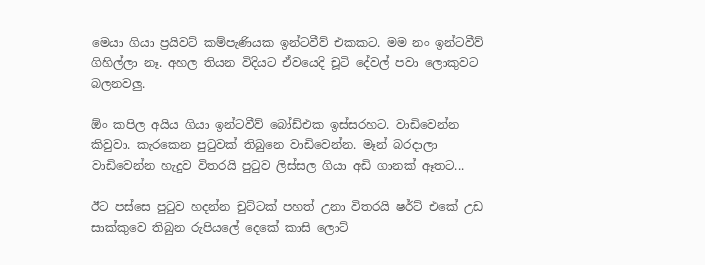මෙයා ගියා ප්‍රයිවට් කම්පැණියක ඉන්ටවීව් එකකට. මම නං ඉන්ටවීව් ගිහිල්ලා නෑ. අහල තියන විදියට ඒවයෙදි චූටි දේවල් පවා ලොකුවට බලනවලු.

ඕං කපිල අයිය ‍ගියා ඉන්ටවීව් බෝඩ්එක ඉස්සරහට. වාඩිවෙන්න කිවුවා. කැරකෙන පුටුවක් තිබුනෙ වාඩිවෙන්න. මෑන් බරදාලා වාඩිවෙන්න හැදුව විතරයි පුටුව ලිස්සල ගියා අඩි ගානක් ඈතට...

ඊට පස්සෙ පුටුව හදන්න චුට්ටක් පහත් උනා විතරයි ෂර්ට් එකේ උඩ සාක්කුවෙ තිබුන රුපියලේ දෙකේ කාසි ලොට්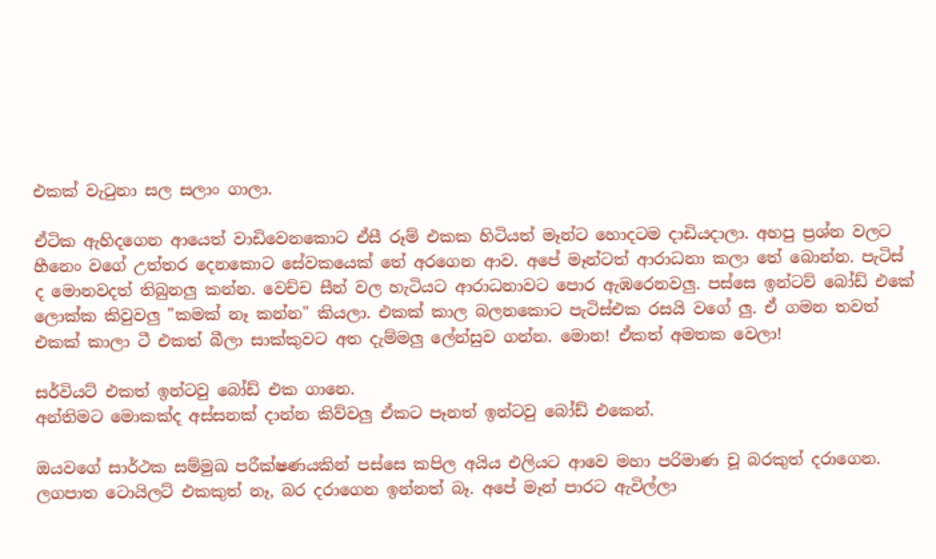එකක් වැටුනා සල සලාං ගාලා.

ඒටික ඇහිදගෙන ආයෙත් වාඩිවෙනකොට ඒසී රූම් එකක හිටියත් මෑන්ට හොදටම දාඩියදාලා. අහපු ප්‍රශ්න වලට හීනෙං වගේ උත්තර දෙනකොට සේවකයෙක් තේ අරගෙන ආව. අපේ මෑන්ටත් ආරාධනා කලා තේ බොන්න. පැටිස් ද මොනවදත් තිබුනලු කන්න. වෙච්ච සීන් වල හැටියට ආරාධනාවට පොර ඇඹරෙනවලු. පස්සෙ ඉන්ටව් බෝඩ් එකේ ලොක්ක කිවුවලු "කමක් නෑ කන්න" කියලා. එකක් කාල බලනකොට පැටිස්එක රසයි වගේ ලු. ඒ ගමන තවත් එකක් කාලා ටී එකත් බීලා සාක්කුවට අත දැම්මලු ලේන්සුව ගන්න. මොන! ඒකත් අමතක වෙලා!

සර්වියට් එකත් ඉන්ටවු බෝඩ් එක ගානෙ.
අන්තිමට මොකක්ද අස්සනක් දාන්න කිව්වලු ඒකට පෑනත් ඉන්ටවු බෝඩ් එකෙන්.

ඔයවගේ සාර්ථක සම්මුඛ පරීක්ෂණයකින් පස්සෙ කපිල අයිය එලියට ආවෙ මහා පරිමාණ චූ බරකුත් දරාගෙන. ලගපාත ටොයිලට් එකකුත් නෑ, බර දරාගෙන ඉන්නත් බෑ. අපේ මෑන් පාරට ඇවිල්ලා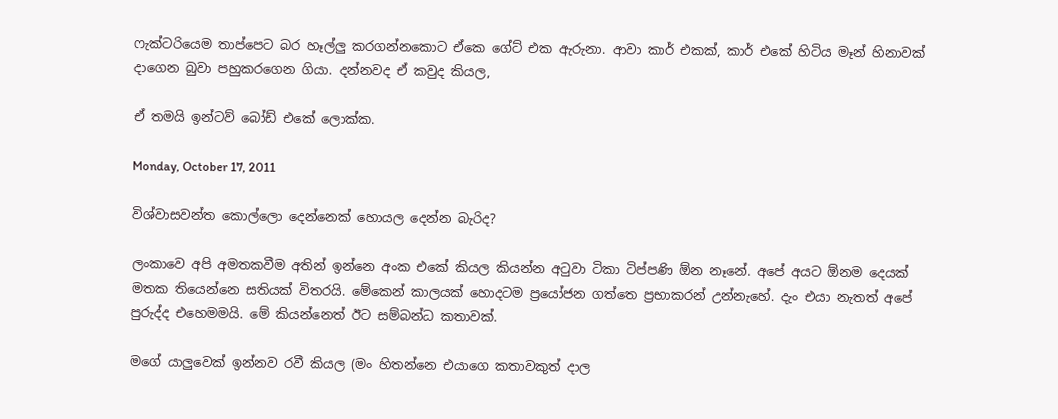ෆැක්ටරියෙම තාප්පෙට බර හෑල්ලු කරගන්නකොට ඒකෙ ගේට් එක ඇරුනා. ආවා කාර් එකක්, කාර් එකේ හිටිය මෑන් හිනාවක් දාගෙන බුවා පහුකරගෙන ගියා. දන්නවද ඒ කවුද කියල,

ඒ තමයි ඉන්ටව් බෝඩ් එකේ ලොක්ක.

Monday, October 17, 2011

විශ්වාසවන්ත කොල්ලො දෙන්නෙක් හොයල දෙන්න බැරිද?

ලංකාවෙ අපි අමතකවීම අතින් ඉන්නෙ අංක එකේ කියල කියන්න අටුවා ටිකා ටිප්පණි ඕන නෑනේ. අපේ අයට ඕනම දෙයක් මතක තියෙන්නෙ සතියක් විතරයි. මේකෙන් කාලයක් හොදටම ප්‍රයෝජන ගත්තෙ ප්‍රභාකරන් උන්නැහේ. දැං එයා නැතත් අපේ පුරුද්ද එහෙමමයි. මේ කියන්නෙත් ඊට සම්බන්ධ කතාවක්.

මගේ යාලුවෙක් ඉන්නව රවී කියල (මං හිතන්නෙ එයාගෙ කතාවකුත් දාල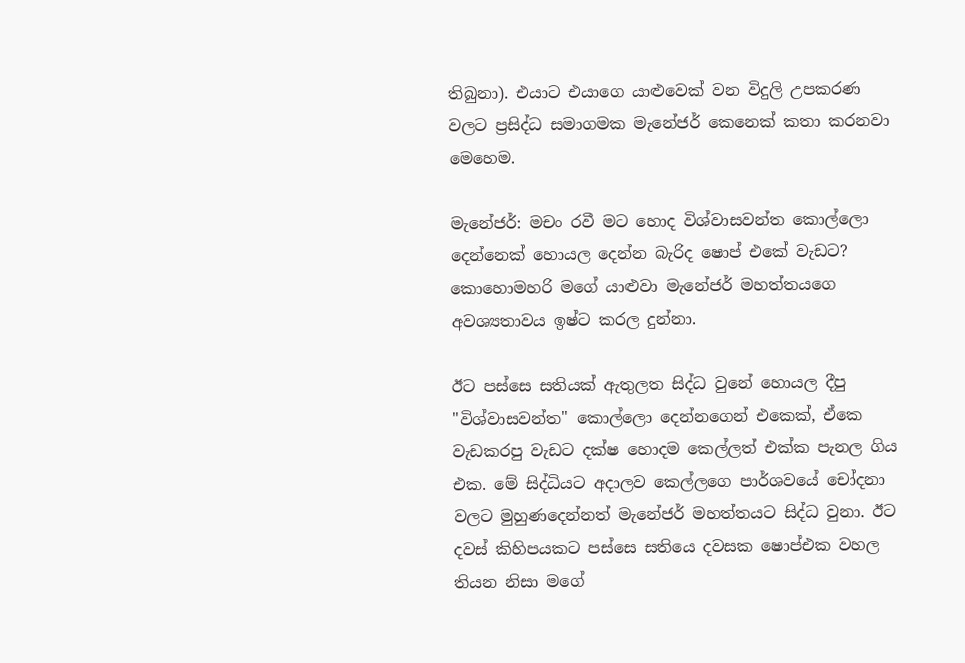තිබුනා). එයාට එයාගෙ යාළුවෙක් වන විදුලි උපකරණ වලට ප්‍රසිද්ධ සමාගමක මැනේජර් කෙනෙක් කතා කරනවා මෙහෙම.

මැනේජර්: මචං රවී මට හොද විශ්වාසවන්ත කොල්ලො දෙන්නෙක් හොයල දෙන්න බැරිද ෂොප් එකේ වැඩට?
කොහොමහරි මගේ යාළුවා මැනේජර් මහත්තයගෙ අවශ්‍යතාවය ඉෂ්ට කරල දුන්නා.

ඊට පස්සෙ සතියක් ඇතුලත සිද්ධ වුනේ හොයල දීපු "විශ්වාසවන්ත" කොල්ලො දෙන්නගෙන් එකෙක්, ඒකෙ වැඩකරපු වැඩට දක්ෂ හොදම කෙල්ලත් එක්ක පැනල ගිය එක. මේ සිද්ධියට අදාලව කෙල්ලගෙ පාර්ශවයේ චෝදනා වලට මුහුණදෙන්නත් මැනේජර් මහත්තයට සිද්ධ වුනා. ඊට දවස් කිහිපයකට පස්සෙ සතියෙ දවසක ෂොප්එක වහල තියන නිසා මගේ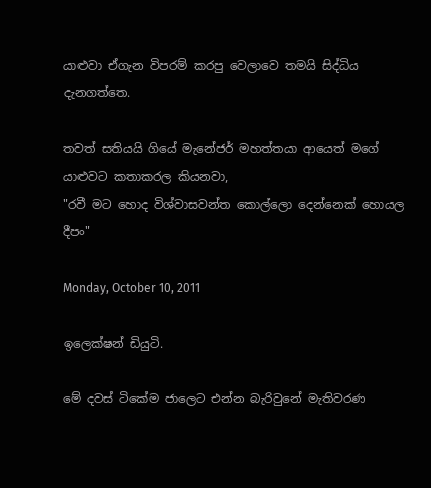යාළුවා ඒගැන විපරම් කරපු වෙලාවෙ තමයි සිද්ධිය දැනගත්තෙ.

තවත් සතියයි ගියේ මැනේජර් මහත්තයා ආයෙත් මගේ යාළුවට කතාකරල කියනවා,
"රවී මට හොද විශ්වාසවන්ත කොල්ලො දෙන්නෙක් හොයල දීපං"

Monday, October 10, 2011

ඉලෙක්ෂන් ඩියුටි.

මේ දවස් ටිකේම ජාලෙට එන්න බැරිවුනේ මැතිවරණ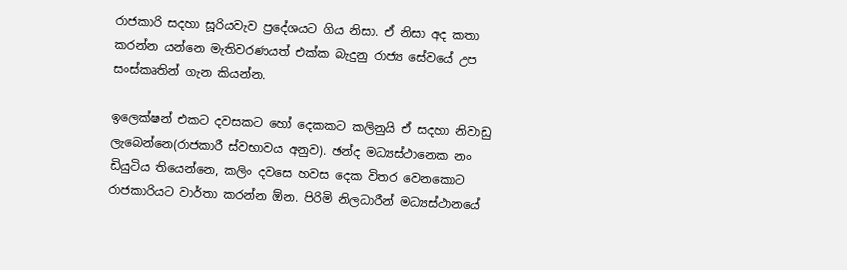රාජකාරි සදහා සූරියවැව ප්‍රදේශයට ගිය නිසා. ඒ නිසා අද කතා කරන්න යන්නෙ මැතිවරණයත් එක්ක බැදුනු රාජ්‍ය සේවයේ උප සංස්කෘතින් ගැන කියන්න.

ඉලෙක්ෂන් එකට දවසකට ‍හෝ දෙකකට කලිනුයි ඒ සදහා නිවාඩු ලැබෙන්නෙ(රාජකාරී ස්වභාවය අනුව). ඡන්ද මධ්‍යස්ථානෙක නං ඩියුටිය තියෙන්නෙ, කලිං දවසෙ හවස දෙක විතර වෙනකොට රාජකාරියට වාර්තා කරන්න ඕන. පිරිමි නිලධාරීන් මධ්‍යස්ථානයේ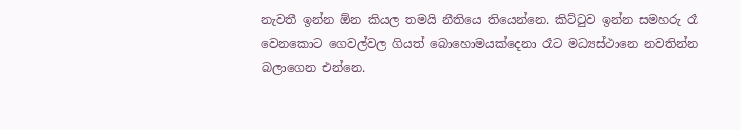නැවතී ඉන්න ඕන කියල තමයි නීතියෙ තියෙන්නෙ. කිට්ටුව ඉන්න සමහරු රෑ වෙනකොට ගෙවල්වල ගියත් බොහොමයක්දෙනා රෑට මධ්‍යස්ථානෙ නවතින්න බලාගෙන එන්නෙ.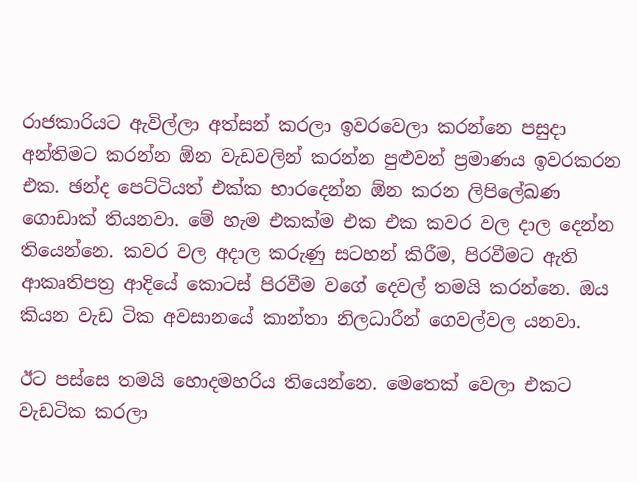රාජකාරියට ඇවිල්ලා අත්සන් කරලා ඉවරවෙලා කරන්නෙ පසුදා අන්තිමට කරන්න ඕන වැඩවලින් කරන්න පුළුවන් ප්‍රමාණය ඉවරකරන එක. ඡන්ද පෙට්ටියත් එක්ක භාරදෙන්න ඕන කරන ලිපිලේඛණ ගොඩාක් තියනවා. මේ හැම එකක්ම එක එක කවර වල දාල දෙන්න තියෙන්නෙ. කවර වල අදාල කරුණු සටහන් කිරීම, පිරවීමට ඇති ආකෘතිපත්‍ර ආදියේ කොටස් පිරවීම වගේ දෙවල් තමයි කරන්නෙ. ඔය කියන වැඩ ටික අවසානයේ කාන්තා නිලධාරීන් ගෙවල්වල යනවා.

ඊට පස්සෙ තමයි හොදමහරිය තියෙන්නෙ. මෙතෙක් වෙලා එකට වැඩටික කරලා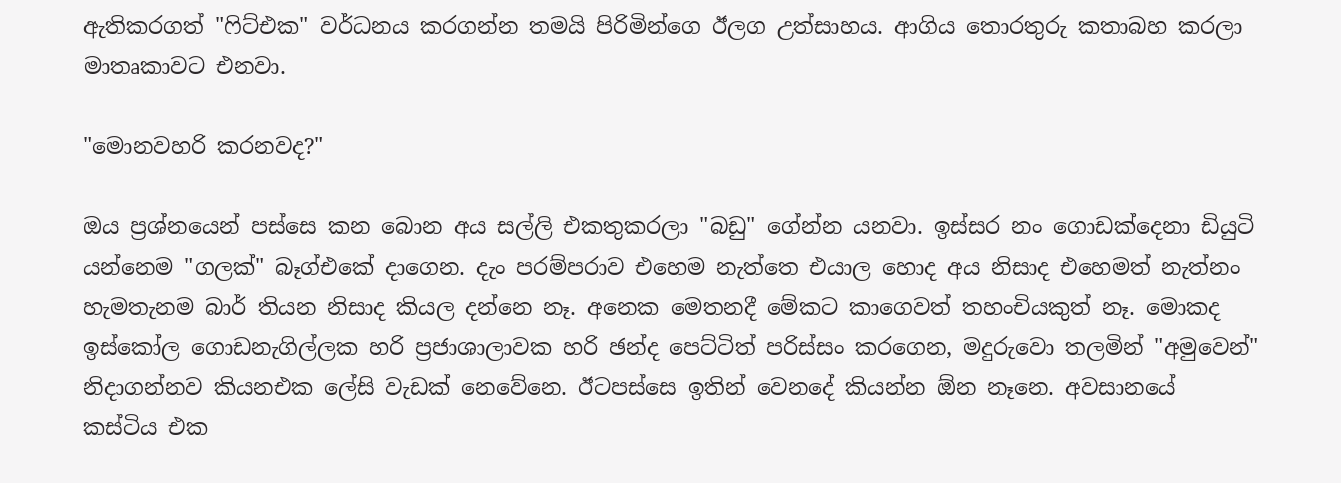ඇතිකරගත් "ෆිට්එක" වර්ධනය කරගන්න තමයි පිරිමින්ගෙ ඊලග උත්සාහය. ආගිය තොරතුරු කතාබහ කරලා මාතෘකාවට එනවා.

"මොනවහරි කරනවද?"

ඔය ප්‍රශ්නයෙන් පස්සෙ කන බොන අය සල්ලි එකතුකරලා "බඩු" ගේන්න යනවා. ඉස්සර නං ගොඩක්දෙනා ඩියුටි යන්නෙම "ගලක්" බෑග්එකේ දාගෙන. දැං පරම්පරාව එහෙම නැත්තෙ එයාල හොද අය නිසාද එහෙමත් නැත්නං හැමතැනම බාර් තියන නිසාද කියල දන්නෙ නෑ. අනෙක මෙතනදී මේකට කාගෙවත් තහංචියකුත් නෑ. මොකද ඉස්කෝල ගොඩනැගිල්ලක හරි ප්‍රජාශාලාවක හරි ඡන්ද පෙට්ටිත් පරිස්සං කරගෙන, මදුරුවො තලමින් "අමුවෙන්" නිදාගන්නව කියනඑක ලේසි වැඩක් නෙවේනෙ. ඊටපස්සෙ ඉතින් වෙනදේ කියන්න ඕන නෑනෙ. අවසානයේ කස්ටිය එක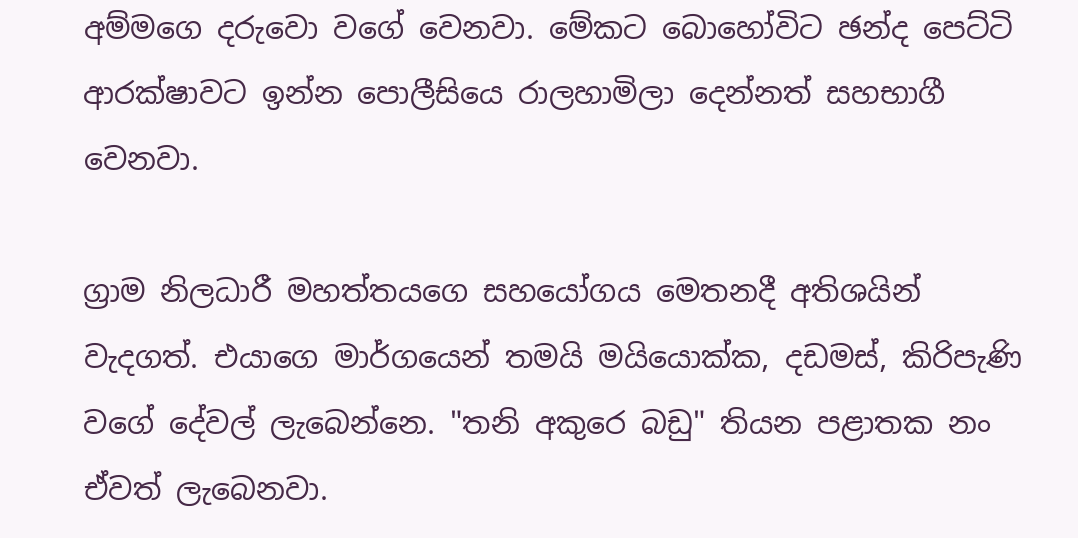අම්මගෙ දරුවො වගේ වෙනවා. මේකට බොහෝවිට ඡන්ද පෙට්ටි ආරක්ෂාවට ඉන්න පොලීසියෙ රාලහාමිලා දෙන්නත් සහභාගී වෙනවා.

ග්‍රාම නිලධාරී මහත්තයගෙ සහයෝගය මෙතනදී අතිශයින් වැදගත්. එයාගෙ මාර්ගයෙන් තමයි මයියොක්ක, දඩමස්, කිරිපැණි වගේ දේවල් ලැබෙන්නෙ. "තනි අකුරෙ බඩු" තියන පළාතක නං ඒවත් ලැබෙනවා.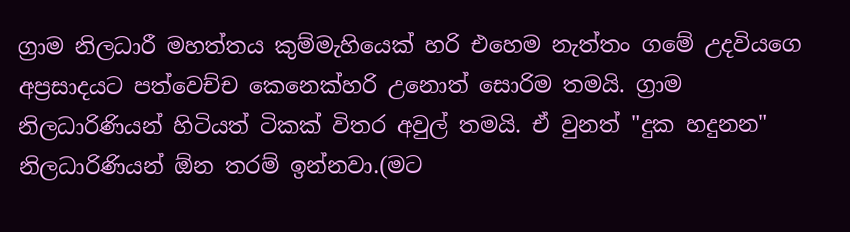ග්‍රාම නිලධාරී මහත්තය කුම්මැහියෙක් හරි එහෙම නැත්තං ගමේ උදවියගෙ අප්‍රසාදයට පත්වෙච්ච කෙනෙක්හරි උනොත් සොරිම තමයි. ග්‍රාම නිලධාරිණියන් හිටියත් ටිකක් විතර අවුල් තමයි. ඒ වුනත් "දුක හදුනන" නිලධාරිණියන් ඕන තරම් ඉන්නවා.(මට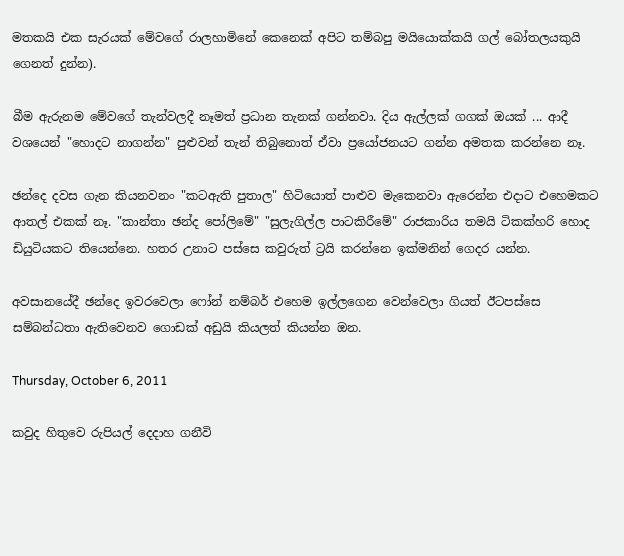මතකයි එක සැරයක් මේවගේ රාලහාමිනේ කෙනෙක් අපිට තම්බපු මයියොක්කයි ගල් බෝතලයකුයි ගෙනත් දුන්න).

බීම ඇරුනම මේවගේ තැන්වලදී නෑමත් ප්‍රධාන තැනක් ගන්නවා. දිය ඇල්ලක් ගගක් ඔයක් ... ආදී වශයෙන් "හොදට නාගන්න" පුළුවන් තැන් තිබුනොත් ඒවා ප්‍රයෝජනයට ගන්න අමතක කරන්නෙ නෑ.

ඡන්දෙ දවස ගැන කියනවනං "කටඇති පුතාල" හිටියොත් පාළුව මැකෙනවා ඇරෙන්න එදාට එහෙමකට ආතල් එකක් නෑ. "කාන්තා ඡන්ද පෝලිමේ" "සුලැගිල්ල පාටකිරීමේ" රාජකාරිය තමයි ටිකක්හරි හොද ඩියුටියකට තියෙන්නෙ. හතර උනාට පස්සෙ කවුරුත් ට්‍රයි කරන්නෙ ඉක්මනින් ගෙදර යන්න.

අවසානයේදී ඡන්දෙ ඉවරවෙලා ෆෝන් නම්බර් එහෙම ඉල්ලගෙන වෙන්වෙලා ගියත් ඊටපස්සෙ සම්බන්ධතා ඇතිවෙනව ගොඩක් අඩුයි කියලත් කියන්න ඔන.

Thursday, October 6, 2011

කවුද හිතුවෙ රුපියල් දෙදාහ ගනීවි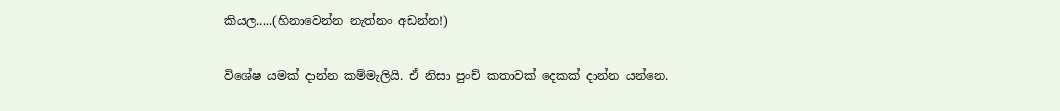කියල.....(හිනාවෙන්න නැත්නං අඩන්න!)

විශේෂ යමක් දාන්න කම්මැලියි. ඒ නිසා පුංච් කතාවක් දෙකක් දාන්න යන්නෙ.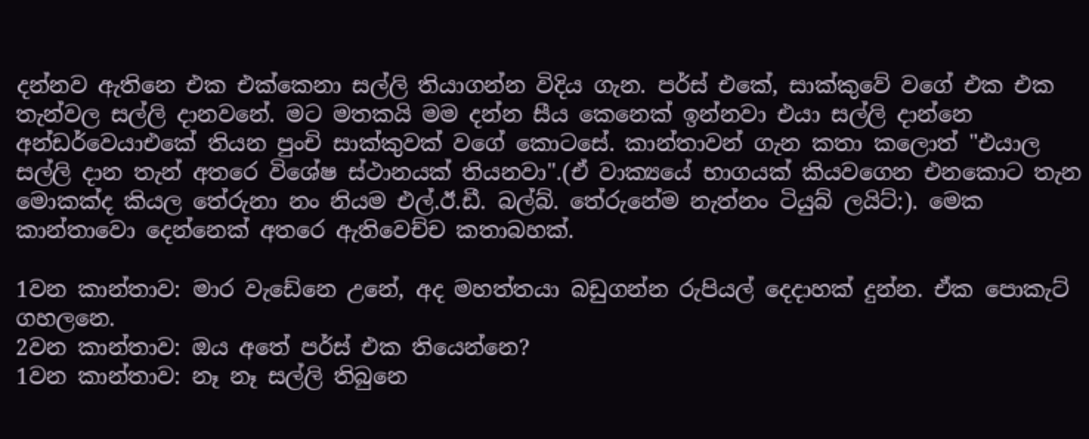දන්නව ඇතිනෙ එක එක්කෙනා සල්ලි තියාගන්න විදිය ගැන. පර්ස් එකේ, සාක්කුවේ වගේ එක එක තැන්වල සල්ලි දානවනේ. මට මතකයි මම දන්න සීය කෙනෙක් ඉන්නවා එයා සල්ලි දාන්නෙ අන්ඩර්වෙයාඑකේ තියන පුංචි සාක්කුවක් වගේ කොටසේ. කාන්තාවන් ගැන කතා කලොත් "එයාල සල්ලි දාන තැන් අතරෙ විශේෂ ස්ථානයක් තියනවා".(ඒ වාක්‍යයේ භාගයක් කියවගෙන එනකොට තැන මොකක්ද කියල තේරුනා නං නියම එල්.ඊ.ඩී. බල්බ්. තේරුනේම නැත්නං ටියුබ් ලයිට්:). මෙක කාන්තාවො දෙන්නෙක් අතරෙ ඇතිවෙච්ච කතාබහක්.

1වන කාන්තාව: මාර වැඩේනෙ උනේ, අද මහත්තයා බඩුගන්න රුපියල් දෙදාහක් දුන්න. ඒක පොකැට් ගහලනෙ.
2වන කාන්තාව: ඔය අතේ පර්ස් එක තියෙන්නෙ?
1වන කාන්තාව: නෑ නෑ සල්ලි තිබුනෙ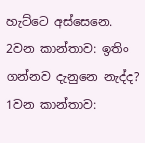හැට්ටෙ අස්සෙනෙ.
2වන කාන්තාව: ඉතිං ගන්නව දැනුනෙ නැද්ද?
1වන කාන්තාව: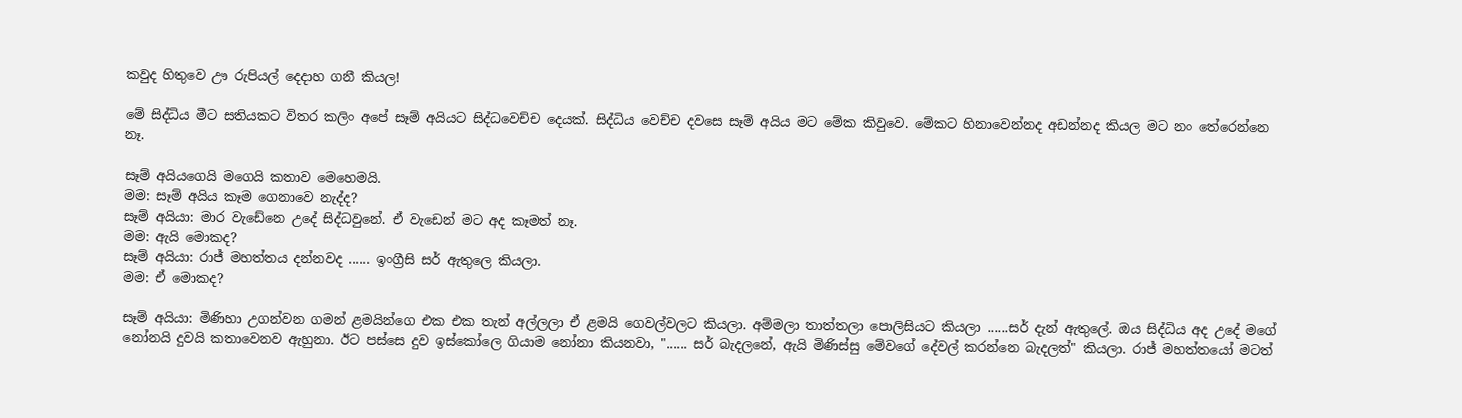කවුද හිතුවෙ ඌ රුපියල් දෙදාහ ගනී කියල!

මේ සිද්ධිය මීට සතියකට විතර කලිං අපේ සෑම් අයියට සිද්ධවෙච්ච දෙයක්. සිද්ධිය වෙච්ච දවසෙ සෑම් අයිය මට මේක කිවුවෙ. මේකට හිනාවෙන්නද අඩන්නද කියල මට නං තේරෙන්නෙ නෑ.

සෑම් අයියගෙයි මගෙයි කතාව මෙහෙමයි.
මම: සෑම් අයිය කෑම ගෙනාවෙ නැද්ද?
සෑම් අයියා: මාර වැඩේනෙ උදේ සිද්ධවුනේ. ඒ වැඩෙන් මට අද කෑමත් නෑ.
මම: ඇයි මොකද?
සෑම් අයියා: රාජ් මහත්තය දන්නවද ...... ඉංග්‍රීසි සර් ඇතුලෙ කියලා.
මම: ඒ මොකද?

සෑම් අයියා: මිණිහා උගන්වන ගමන් ළමයින්ගෙ එක එක තැන් අල්ලලා ඒ ළමයි ගෙවල්වලට කියලා. අම්මලා තාත්තලා පොලිසියට කියලා ......සර් දැන් ඇතුලේ. ඔය සිද්ධිය අද උදේ මගේ නෝනයි දුවයි කතාවෙනව ඇහුනා. ඊට පස්සෙ දුව ඉස්කෝලෙ ගියාම නෝනා කියනවා, "...... සර් බැදලනේ, ඇයි මිණිස්සු මේවගේ දේවල් කරන්නෙ බැදලත්" කියලා. රාජ් මහත්තයෝ මටත්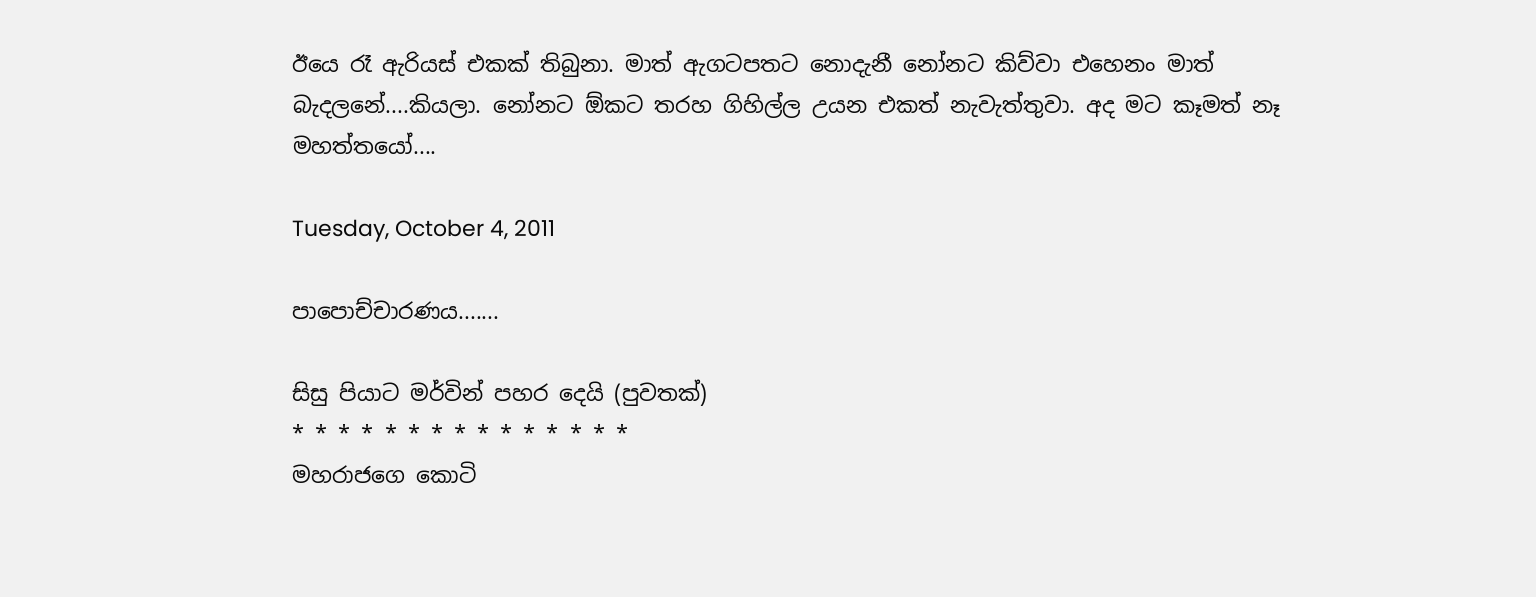ඊයෙ රෑ ඇරියස් එකක් තිබුනා. මාත් ඇගටපතට නොදැනී නෝනට කිව්වා එහෙනං මාත් බැදලනේ....කියලා. නෝනට ඕකට තරහ ගිහිල්ල උයන එකත් නැවැත්තුවා. අද මට කෑමත් නෑ මහත්තයෝ....

Tuesday, October 4, 2011

පාපොච්චාරණය.......

සිසු පියාට මර්වින් පහර දෙයි (පුවතක්)
* * * * * * * * * * * * * * *
මහරාජගෙ කොටි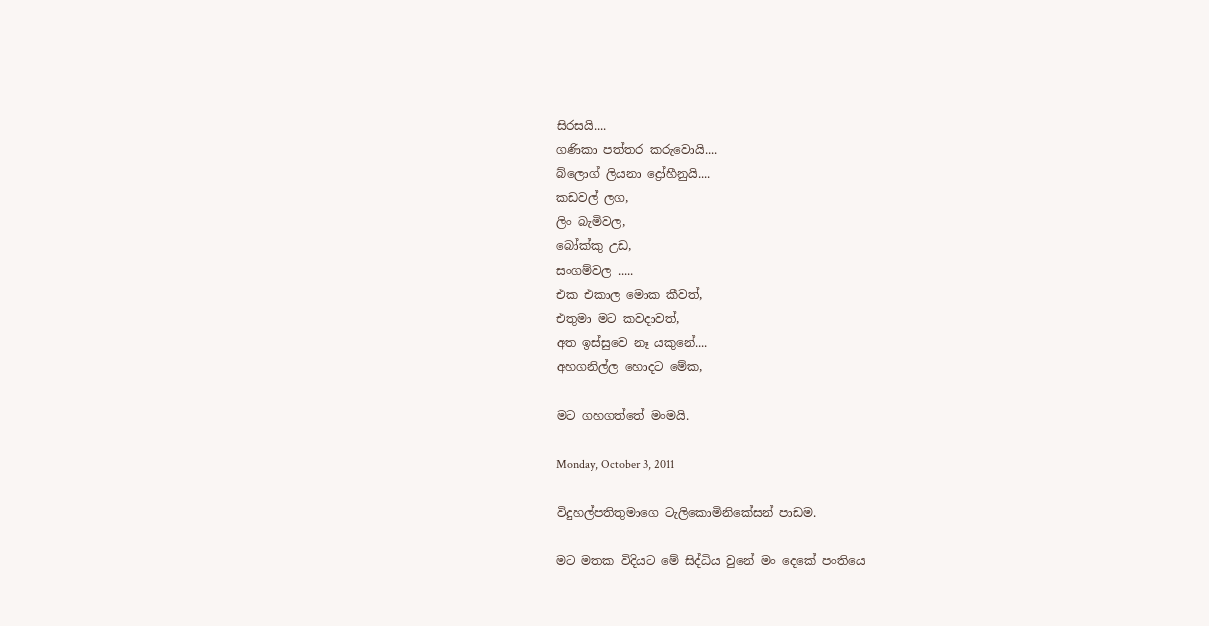සිරසයි....
ගණිකා පත්තර කරුවොයි....
බ්ලොග් ලියනා ද්‍රෝහීනුයි....
කඩවල් ලග,
ලිං බැමිවල,
බෝක්කු උඩ,
සංගම්වල .....
එක එකාල මොක කීවත්,
එතුමා මට කවදාවත්,
අත ඉස්සුවෙ නෑ යකුනේ....
අහගනිල්ල හොදට මේක,

මට ගහගත්තේ මංමයි.

Monday, October 3, 2011

විදුහල්පතිතුමාගෙ ටැලිකොමිනිකේසන් පාඩම.

මට මතක විදියට මේ සිද්ධිය වුනේ මං දෙකේ පංතියෙ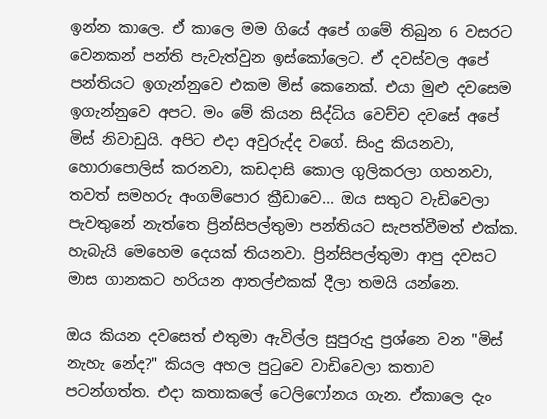ඉන්න කාලෙ. ඒ කාලෙ මම ගියේ අපේ ගමේ තිබුන 6 වසරට වෙනකන් පන්ති පැවැත්වුන ඉස්කෝලෙට. ඒ දවස්වල අපේ පන්තියට ඉගැන්නුවෙ එකම මිස් කෙනෙක්. එයා මුළු දවසෙම ඉගැන්නුවෙ අපට. මං මේ කියන සිද්ධිය වෙච්ච දවසේ අපේ මිස් නිවාඩුයි. අපිට එදා අවුරුද්ද වගේ. සිංදු කියනවා, හොරාපොලිස් කරනවා, කඩදාසි කොල ගුලිකරලා ගහනවා, තවත් සමහරු අංගම්පොර ක්‍රීඩාවෙ... ඔය සතුට වැඩිවෙලා පැවතුනේ නැත්තෙ ප්‍රින්සිපල්තුමා පන්තියට සැපත්වීමත් එක්ක. හැබැයි මෙහෙම දෙයක් තියනවා. ප්‍රින්සිපල්තුමා ආපු දවසට මාස ගානකට හරියන ආතල්එකක් දීලා තමයි යන්නෙ.

ඔය කියන දවසෙත් එතුමා ඇවිල්ල සුපුරුදු ප්‍රශ්නෙ වන "මිස් නැහැ නේද?" කියල අහල පුටුවෙ වාඩිවෙලා කතාව පටන්ගත්ත. එදා කතාකලේ ටෙලිෆෝනය ගැන. ඒකාලෙ දැං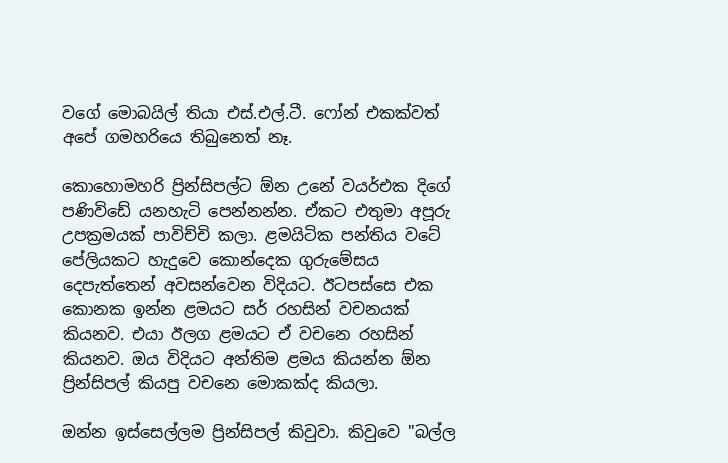වගේ මොබයිල් තියා එස්.එල්.ටී. ෆෝන් එකක්වත් අපේ ගමහරියෙ තිබුනෙත් නෑ.

කොහොමහරි ප්‍රින්සිපල්ට ඕන උනේ වයර්එක දිගේ පණිවිඩේ යනහැටි පෙන්නන්න. ඒකට එතුමා අපූරු උපක්‍රමයක් පාවිච්චි කලා. ළමයිටික පන්තිය වටේ පේලියකට හැදුවෙ කොන්දෙක ගුරුමේසය දෙපැත්තෙන් අවසන්වෙන විදියට. ඊටපස්සෙ එක කොනක ඉන්න ළමයට සර් රහසින් වචනයක් කියනව. එයා ඊලග ළමයට ඒ වචනෙ රහසින් කියනව. ඔය විදියට අන්තිම ළමය කියන්න ඕන ප්‍රින්සිපල් කියපු වචනෙ මොකක්ද කියලා.

ඔන්න ඉස්සෙල්ලම ප්‍රින්සිපල් කිවුවා. කිවුවෙ "බල්ල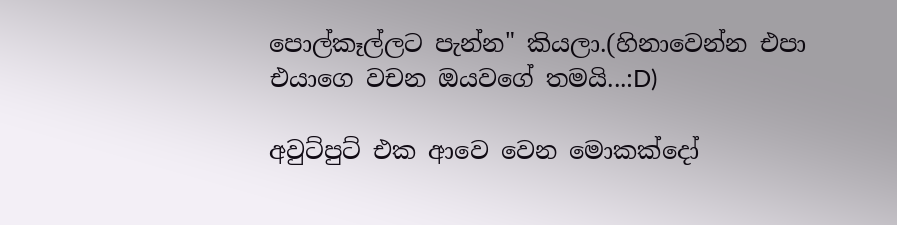පොල්කෑල්ලට පැන්න" කියලා.(හිනාවෙන්න එපා එයාගෙ වචන ඔයවගේ තමයි...:D)

අවුට්පුට් එක ආවෙ වෙන මොකක්දෝ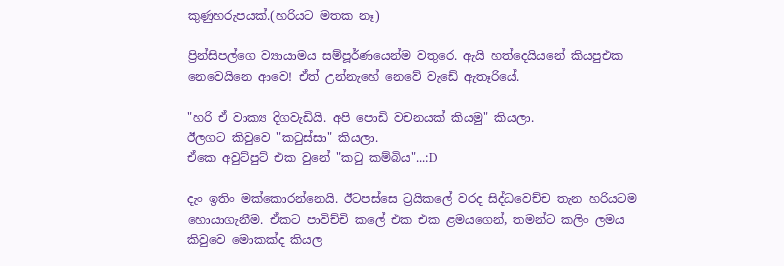කුණුහරුපයක්.(හරියට මතක නෑ)

ප්‍රින්සිපල්ගෙ ව්‍යායාමය සම්පූර්ණයෙන්ම වතුරෙ. ඇයි හත්දෙයියනේ කියපුඑක නෙවෙයිනෙ ආවෙ! ඒත් උන්නැහේ නෙවේ වැඩේ ඇතෑරියේ.

"හරි ඒ වාක්‍ය දිගවැඩියි. අපි පොඩි වචනයක් කියමු" කියලා.
ඊලගට කිවුවෙ "කටුස්සා" කියලා.
ඒකෙ අවුට්පුට් එක වුනේ "කටු කම්බිය"...:D

දැං ඉතිං මක්කොරන්නෙයි. ඊටපස්සෙ ට්‍රයිකලේ වරද සිද්ධවෙච්ච තැන හරියටම හොයාගැනීම. ඒකට පාවිච්චි කලේ එක එක ළමයගෙන්, තමන්ට කලිං ලමය කිවුවෙ මොකක්ද කියල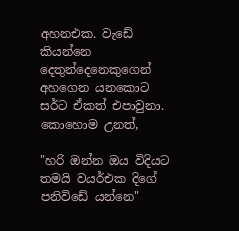අහනඑක. වැඩේ කියන්නෙ දෙතුන්දෙනෙකුගෙන් අහගෙන යනකොට සර්ට ඒකත් එපාවුනා. කොහොම උනත්,

"හරි ඔන්න ඔය විදියට තමයි වයර්එක දිගේ පනිවිඩේ යන්නෙ"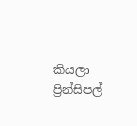කියලා ප්‍රින්සිපල්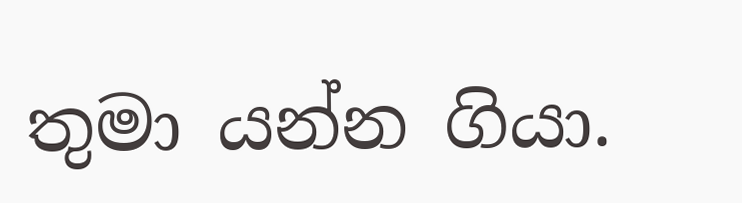තුමා යන්න ගියා.